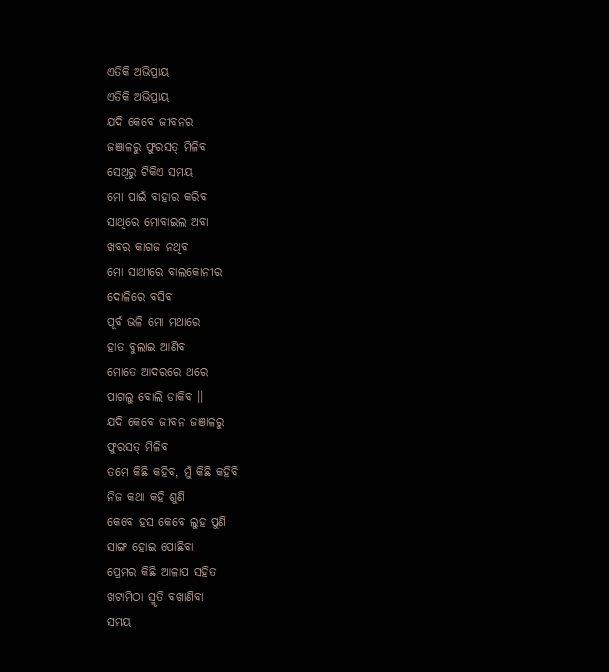ଏତିକି ଅଭିପ୍ରାୟ
ଏତିକି ଅଭିପ୍ରାୟ
ଯଦି କେବେ ଜୀବନର
ଜଞାଳରୁ ଫୁରସତ୍ ମିଳିବ
ସେଥିରୁ ଟିକିଏ ସମୟ
ମୋ ପାଇଁ ବାହାର କରିବ
ସାଥିରେ ମୋବାଇଲ ଅବା
ଖବର କାଗଜ ନଥିବ
ମୋ ସାଥୀରେ ବାଲକୋନୀର
ଦୋଳିରେ ବସିବ
ପୂର୍ବ ଭଳି ମୋ ମଥାରେ
ହାତ ବୁଲାଇ ଆଣିବ
ମୋତେ ଆଦରରେ ଥରେ
ପାଗଲୁ ବୋଲି ଡାକିବ ।।
ଯଦି କେବେ ଜୀବନ ଜଞାଳରୁ
ଫୁରସତ୍ ମିଳିବ
ତମେ କିଛି କହିବ, ମୁଁ କିଛି କହିବି
ନିଜ କଥା କହି ଶୁଣି
କେବେ ହସ କେବେ ଲୁହ ପୁଣି
ସାଙ୍ଗ ହୋଇ ପୋଛିବା
ପ୍ରେମର କିଛି ଆଳାପ ସହିତ
ଖଟାମିଠା ସ୍ମୃତି ବଖାଣିବା
ସମୟ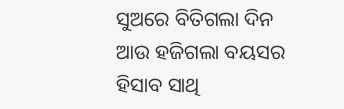ସୁଅରେ ବିତିଗଲା ଦିନ
ଆଉ ହଜିଗଲା ବୟସର
ହିସାବ ସାଥି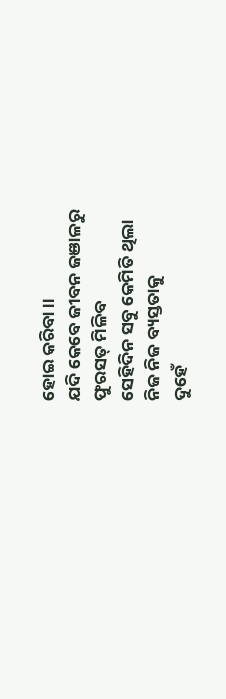ହୋଇ କରିବା ।।
ଯଦି କେବେ ଜୀବନ ଜଞାଳରୁ
ଫୁରସତ୍ ମିଳିବ
ସେହିଦିନ ସବୁ କେମିତି ଥିଲା
ନିଜ ନିଜ ବ୍ୟସ୍ତତାକୁ
ଦୁହେଁ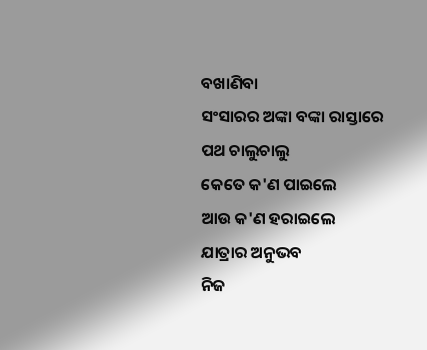ବଖାଣିବା
ସଂସାରର ଅଙ୍କା ବଙ୍କା ରାସ୍ତାରେ
ପଥ ଚାଲୁଚାଲୁ
କେତେ କ'ଣ ପାଇଲେ
ଆଉ କ'ଣ ହରାଇଲେ
ଯାତ୍ରାର ଅନୁଭବ
ନିଜ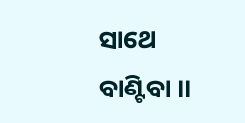ସାଥେ ବାଣ୍ଟିବା ।।